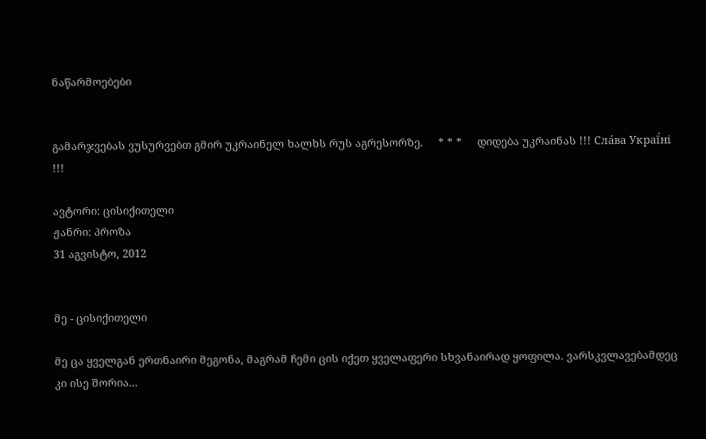ნაწარმოებები


გამარჯვებას ვუსურვებთ გმირ უკრაინელ ხალხს რუს აგრესორზე.     * * *     დიდება უკრაინას !!! Сла́ва Украї́ні !!!

ავტორი: ცისიქითელი
ჟანრი: პროზა
31 აგვისტო, 2012


მე - ცისიქითელი

მე ცა ყველგან ერთნაირი მეგონა, მაგრამ ჩემი ცის იქეთ ყველაფერი სხვანაირად ყოფილა. ვარსკვლავებამდეც კი ისე შორია...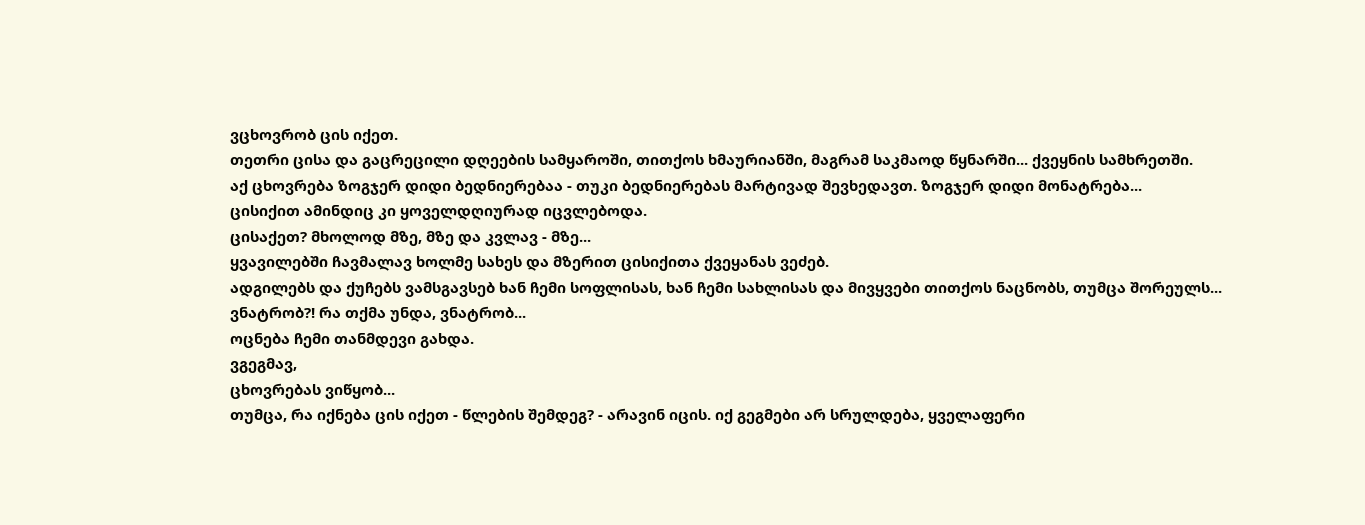ვცხოვრობ ცის იქეთ.
თეთრი ცისა და გაცრეცილი დღეების სამყაროში, თითქოს ხმაურიანში, მაგრამ საკმაოდ წყნარში... ქვეყნის სამხრეთში.
აქ ცხოვრება ზოგჯერ დიდი ბედნიერებაა - თუკი ბედნიერებას მარტივად შევხედავთ. ზოგჯერ დიდი მონატრება...
ცისიქით ამინდიც კი ყოველდღიურად იცვლებოდა.
ცისაქეთ? მხოლოდ მზე, მზე და კვლავ - მზე...
ყვავილებში ჩავმალავ ხოლმე სახეს და მზერით ცისიქითა ქვეყანას ვეძებ.
ადგილებს და ქუჩებს ვამსგავსებ ხან ჩემი სოფლისას, ხან ჩემი სახლისას და მივყვები თითქოს ნაცნობს, თუმცა შორეულს...
ვნატრობ?! რა თქმა უნდა, ვნატრობ...
ოცნება ჩემი თანმდევი გახდა.
ვგეგმავ,
ცხოვრებას ვიწყობ...
თუმცა, რა იქნება ცის იქეთ - წლების შემდეგ? - არავინ იცის. იქ გეგმები არ სრულდება, ყველაფერი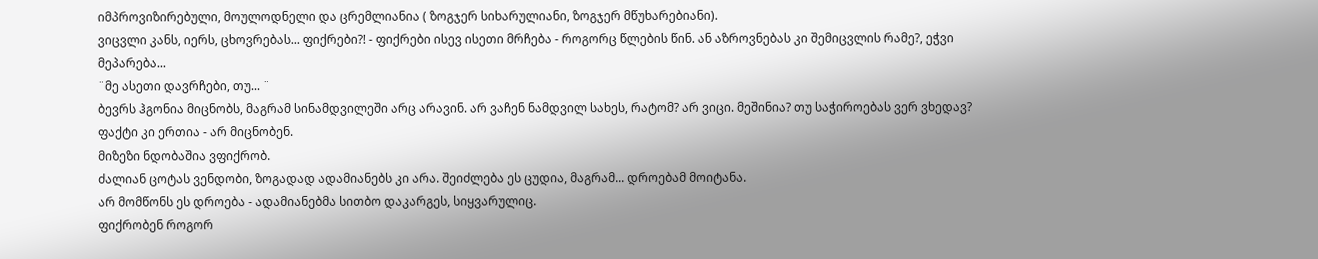იმპროვიზირებული, მოულოდნელი და ცრემლიანია ( ზოგჯერ სიხარულიანი, ზოგჯერ მწუხარებიანი).
ვიცვლი კანს, იერს, ცხოვრებას... ფიქრები?! - ფიქრები ისევ ისეთი მრჩება - როგორც წლების წინ. ან აზროვნებას კი შემიცვლის რამე?, ეჭვი მეპარება...
¨მე ასეთი დავრჩები, თუ... ¨
ბევრს ჰგონია მიცნობს, მაგრამ სინამდვილეში არც არავინ. არ ვაჩენ ნამდვილ სახეს, რატომ? არ ვიცი. მეშინია? თუ საჭიროებას ვერ ვხედავ? ფაქტი კი ერთია - არ მიცნობენ.
მიზეზი ნდობაშია ვფიქრობ.
ძალიან ცოტას ვენდობი, ზოგადად ადამიანებს კი არა. შეიძლება ეს ცუდია, მაგრამ... დროებამ მოიტანა.
არ მომწონს ეს დროება - ადამიანებმა სითბო დაკარგეს, სიყვარულიც.
ფიქრობენ როგორ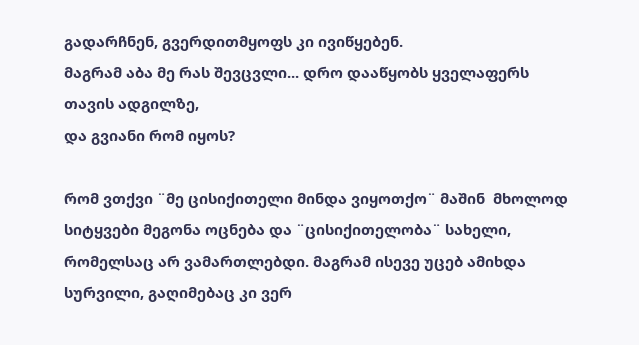გადარჩნენ, გვერდითმყოფს კი ივიწყებენ.
მაგრამ აბა მე რას შევცვლი... დრო დააწყობს ყველაფერს თავის ადგილზე,
და გვიანი რომ იყოს?

რომ ვთქვი ¨მე ცისიქითელი მინდა ვიყოთქო¨ მაშინ  მხოლოდ სიტყვები მეგონა ოცნება და ¨ცისიქითელობა¨ სახელი, რომელსაც არ ვამართლებდი. მაგრამ ისევე უცებ ამიხდა სურვილი, გაღიმებაც კი ვერ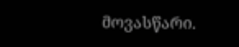მოვასწარი.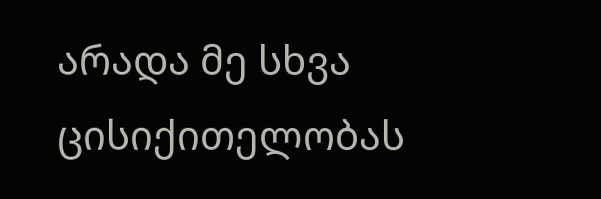არადა მე სხვა ცისიქითელობას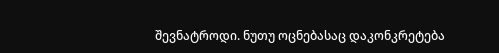შევნატროდი. ნუთუ ოცნებასაც დაკონკრეტება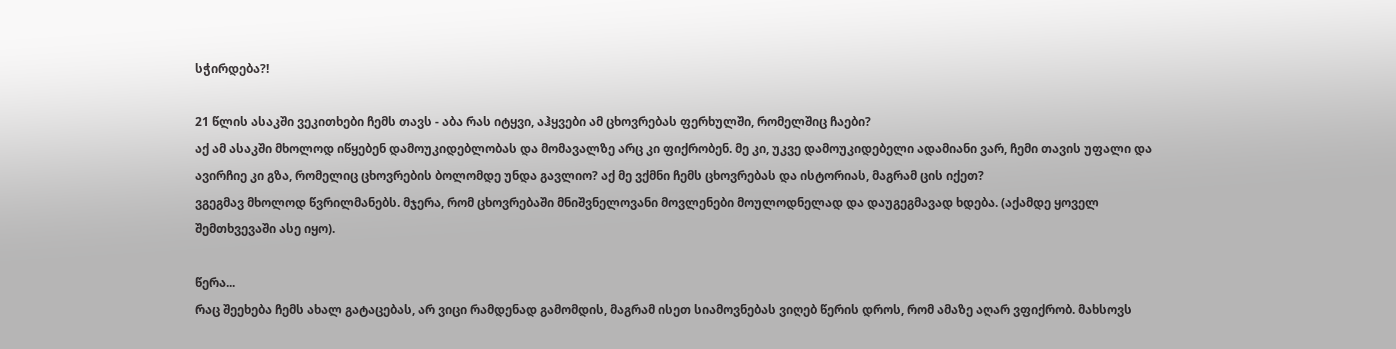სჭირდება?!

21 წლის ასაკში ვეკითხები ჩემს თავს - აბა რას იტყვი, აჰყვები ამ ცხოვრებას ფერხულში, რომელშიც ჩაები?
აქ ამ ასაკში მხოლოდ იწყებენ დამოუკიდებლობას და მომავალზე არც კი ფიქრობენ. მე კი, უკვე დამოუკიდებელი ადამიანი ვარ, ჩემი თავის უფალი და ავირჩიე კი გზა, რომელიც ცხოვრების ბოლომდე უნდა გავლიო? აქ მე ვქმნი ჩემს ცხოვრებას და ისტორიას, მაგრამ ცის იქეთ?
ვგეგმავ მხოლოდ წვრილმანებს. მჯერა, რომ ცხოვრებაში მნიშვნელოვანი მოვლენები მოულოდნელად და დაუგეგმავად ხდება. (აქამდე ყოველ შემთხვევაში ასე იყო).

წერა...
რაც შეეხება ჩემს ახალ გატაცებას, არ ვიცი რამდენად გამომდის, მაგრამ ისეთ სიამოვნებას ვიღებ წერის დროს, რომ ამაზე აღარ ვფიქრობ. მახსოვს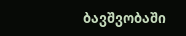ბავშვობაში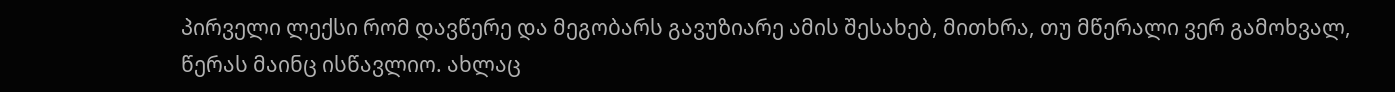პირველი ლექსი რომ დავწერე და მეგობარს გავუზიარე ამის შესახებ, მითხრა, თუ მწერალი ვერ გამოხვალ, წერას მაინც ისწავლიო. ახლაც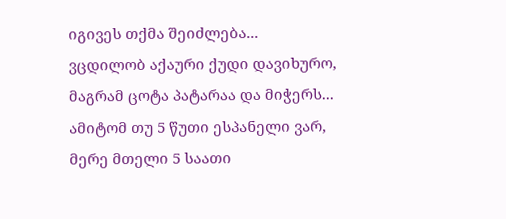იგივეს თქმა შეიძლება...
ვცდილობ აქაური ქუდი დავიხურო, მაგრამ ცოტა პატარაა და მიჭერს... ამიტომ თუ 5 წუთი ესპანელი ვარ, მერე მთელი 5 საათი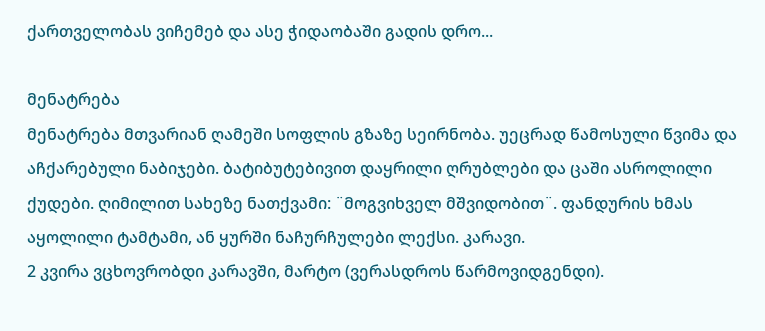ქართველობას ვიჩემებ და ასე ჭიდაობაში გადის დრო...

მენატრება
მენატრება მთვარიან ღამეში სოფლის გზაზე სეირნობა. უეცრად წამოსული წვიმა და აჩქარებული ნაბიჯები. ბატიბუტებივით დაყრილი ღრუბლები და ცაში ასროლილი ქუდები. ღიმილით სახეზე ნათქვამი: ¨მოგვიხველ მშვიდობით¨. ფანდურის ხმას აყოლილი ტამტამი, ან ყურში ნაჩურჩულები ლექსი. კარავი.
2 კვირა ვცხოვრობდი კარავში, მარტო (ვერასდროს წარმოვიდგენდი).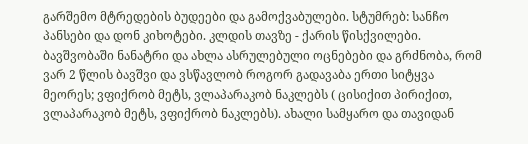გარშემო მტრედების ბუდეები და გამოქვაბულები. სტუმრებ: სანჩო პანსები და დონ კიხოტები. კლდის თავზე - ქარის წისქვილები. ბავშვობაში ნანატრი და ახლა ასრულებული ოცნებები და გრძნობა, რომ ვარ 2 წლის ბავშვი და ვსწავლობ როგორ გადავაბა ერთი სიტყვა მეორეს; ვფიქრობ მეტს, ვლაპარაკობ ნაკლებს ( ცისიქით პირიქით, ვლაპარაკობ მეტს, ვფიქრობ ნაკლებს). ახალი სამყარო და თავიდან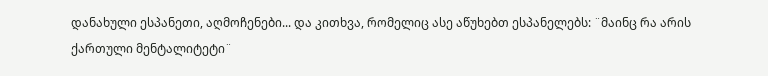დანახული ესპანეთი, აღმოჩენები... და კითხვა, რომელიც ასე აწუხებთ ესპანელებს: ¨მაინც რა არის ქართული მენტალიტეტი¨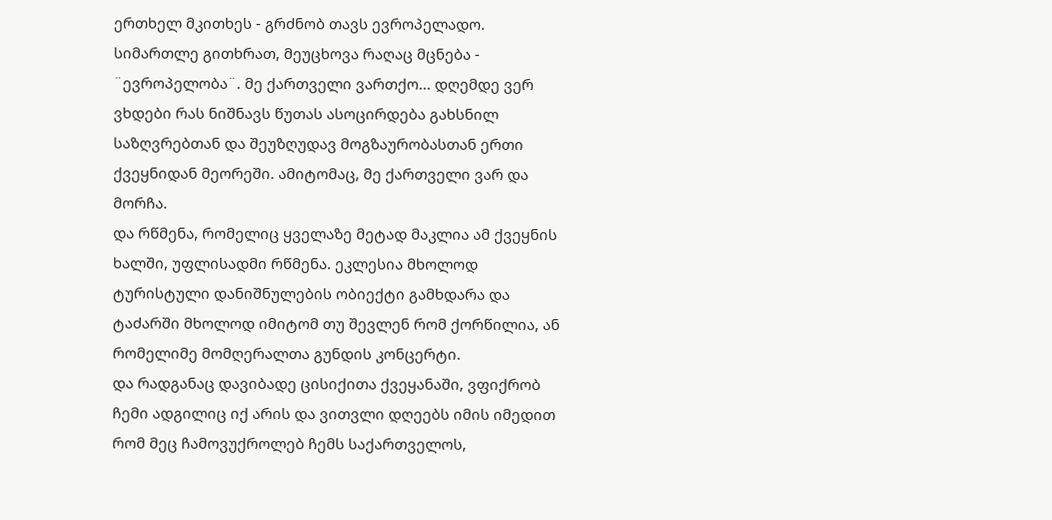ერთხელ მკითხეს - გრძნობ თავს ევროპელადო. სიმართლე გითხრათ, მეუცხოვა რაღაც მცნება - ¨ევროპელობა¨. მე ქართველი ვართქო... დღემდე ვერ ვხდები რას ნიშნავს წუთას ასოცირდება გახსნილ საზღვრებთან და შეუზღუდავ მოგზაურობასთან ერთი ქვეყნიდან მეორეში. ამიტომაც, მე ქართველი ვარ და მორჩა.
და რწმენა, რომელიც ყველაზე მეტად მაკლია ამ ქვეყნის ხალში, უფლისადმი რწმენა. ეკლესია მხოლოდ ტურისტული დანიშნულების ობიექტი გამხდარა და ტაძარში მხოლოდ იმიტომ თუ შევლენ რომ ქორწილია, ან რომელიმე მომღერალთა გუნდის კონცერტი.
და რადგანაც დავიბადე ცისიქითა ქვეყანაში, ვფიქრობ ჩემი ადგილიც იქ არის და ვითვლი დღეებს იმის იმედით რომ მეც ჩამოვუქროლებ ჩემს საქართველოს,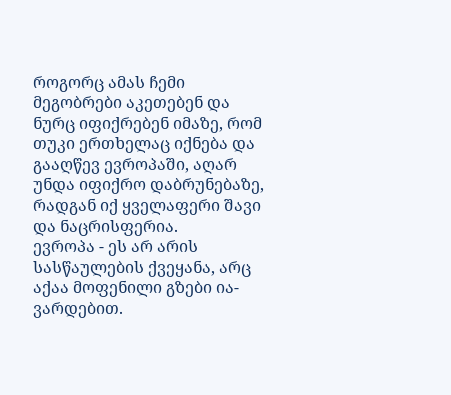როგორც ამას ჩემი მეგობრები აკეთებენ და ნურც იფიქრებენ იმაზე, რომ თუკი ერთხელაც იქნება და გააღწევ ევროპაში, აღარ უნდა იფიქრო დაბრუნებაზე, რადგან იქ ყველაფერი შავი და ნაცრისფერია.
ევროპა - ეს არ არის სასწაულების ქვეყანა, არც აქაა მოფენილი გზები ია-ვარდებით.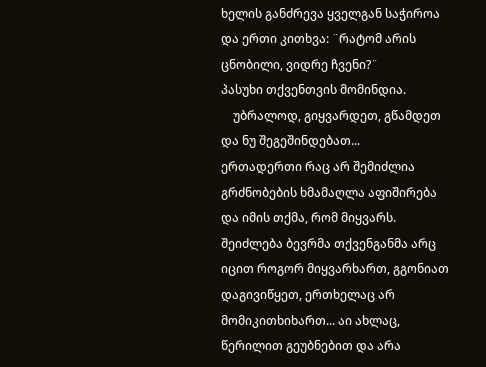ხელის განძრევა ყველგან საჭიროა და ერთი კითხვა: ¨რატომ არის ცნობილი, ვიდრე ჩვენი?¨
პასუხი თქვენთვის მომინდია.
    უბრალოდ, გიყვარდეთ, გწამდეთ და ნუ შეგეშინდებათ...
ერთადერთი რაც არ შემიძლია გრძნობების ხმამაღლა აფიშირება და იმის თქმა, რომ მიყვარს. შეიძლება ბევრმა თქვენგანმა არც იცით როგორ მიყვარხართ, გგონიათ დაგივიწყეთ, ერთხელაც არ მომიკითხიხართ... აი ახლაც, წერილით გეუბნებით და არა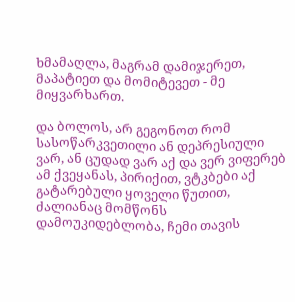ხმამაღლა, მაგრამ დამიჯერეთ, მაპატიეთ და მომიტევეთ - მე მიყვარხართ.

და ბოლოს, არ გეგონოთ რომ სასოწარკვეთილი ან დეპრესიული ვარ, ან ცუდად ვარ აქ და ვერ ვიფერებ ამ ქვეყანას, პირიქით, ვტკბები აქ გატარებული ყოველი წუთით, ძალიანაც მომწონს დამოუკიდებლობა, ჩემი თავის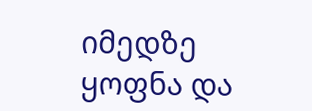იმედზე ყოფნა და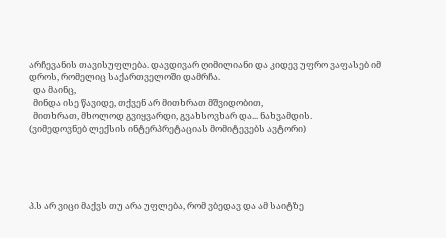არჩევანის თავისუფლება. დავდივარ ღიმილიანი და კიდევ უფრო ვაფასებ იმ დროს, რომელიც საქართველოში დამრჩა.
  და მაინც,
  მინდა ისე წავიდე, თქვენ არ მითხრათ მშვიდობით,
  მითხრათ, მხოლოდ გვიყვარდი, გვახსოვხარ და... ნახვამდის.
(ვიმედოვნებ ლექსის ინტერპრეტაციას მომიტევებს ავტორი)





პ.ს არ ვიცი მაქვს თუ არა უფლება, რომ ვბედავ და ამ საიტზე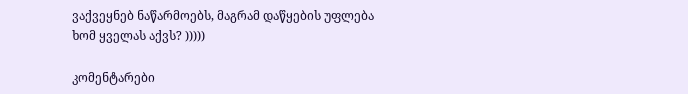ვაქვეყნებ ნაწარმოებს, მაგრამ დაწყების უფლება ხომ ყველას აქვს? )))))

კომენტარები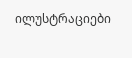ილუსტრაციები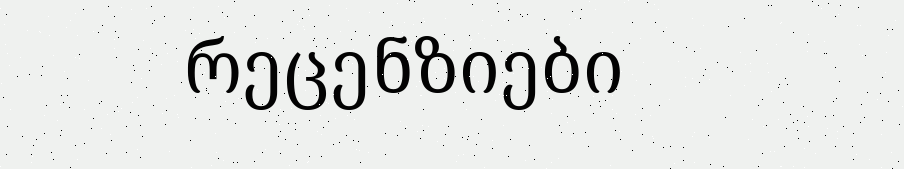რეცენზიები